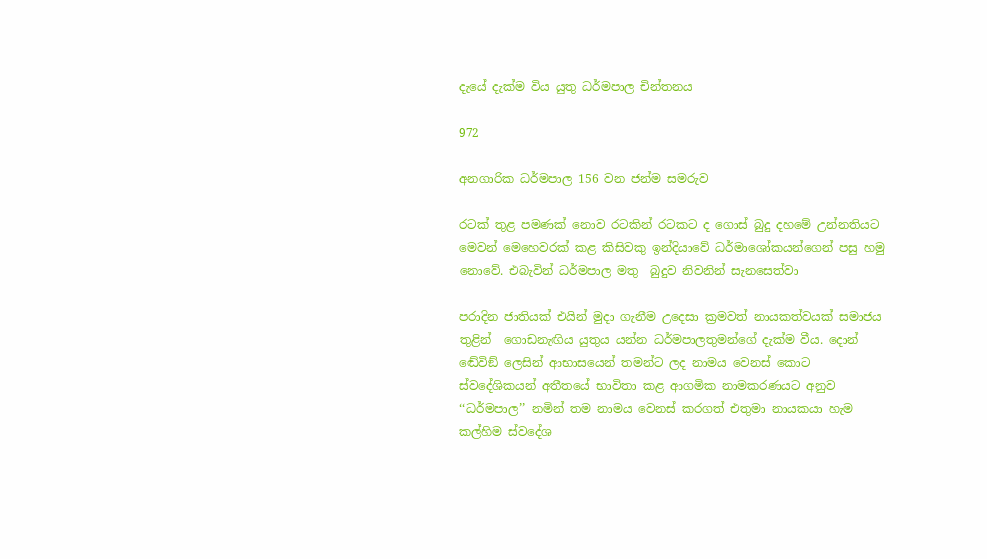දැයේ දැක්ම විය යුතු ධර්මපාල චින්තනය

972

අනගාරික ධර්මපාල 156 වන ජන්ම සමරුව

රටක් තුළ පමණක් නොව රටකින් රටකට ද ගොස් බුදු දහමේ උන්නතියට මෙවන් මෙහෙවරක් කළ කිසිවකු ඉන්දියාවේ ධර්මාශෝකයන්ගෙන් පසු හමු නොවේ. එබැවින් ධර්මපාල මතු  බුදුව නිවනින් සැනසෙත්වා

පරාදින ජාතියක් එයින් මුදා ගැනීම උදෙසා ක්‍රමවත් නායකත්වයක් සමාජය තුළින්  ගොඩනැඟිය යුතුය යන්න ධර්මපාලතුමන්ගේ දැක්ම වීය. දොන් ඬේවිඞ් ලෙසින් ආභාසයෙන් තමන්ට ලද නාමය වෙනස් කොට ස්වදේශිකයන් අතීතයේ භාවිතා කළ ආගමික නාමකරණයට අනුව ‘‘ධර්මපාල’’ නමින් තම නාමය වෙනස් කරගත් එතුමා නායකයා හැම කල්හිම ස්වදේශ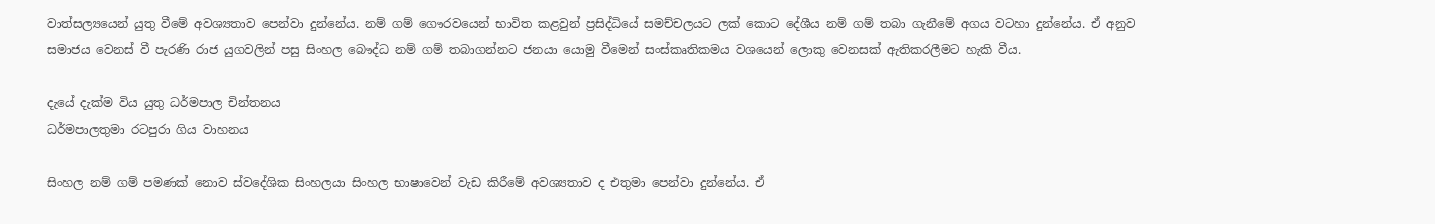වාත්සල්‍යයෙන් යුතු වීමේ අවශ්‍යතාව පෙන්වා දුන්නේය. නම් ගම් ගෞරවයෙන් භාවිත කළවුන් ප්‍රසිද්ධියේ සමච්චලයට ලක් කොට දේශීය නම් ගම් තබා ගැනීමේ අගය වටහා දුන්නේය. ඒ අනුව සමාජය වෙනස් වී පැරණි රාජ යුගවලින් පසු සිංහල බෞද්ධ නම් ගම් තබාගන්නට ජනයා යොමු වීමෙන් සංස්කෘතිකමය වශයෙන් ලොකු වෙනසක් ඇතිකරලීමට හැකි වීය.

දැයේ දැක්ම විය යුතු ධර්මපාල චින්තනය
ධර්මපාලතුමා රටපුරා ගිය වාහනය

සිංහල නම් ගම් පමණක් නොව ස්වදේශික සිංහලයා සිංහල භාෂාවෙන් වැඩ කිරීමේ අවශ්‍යතාව ද එතුමා පෙන්වා දුන්නේය. ඒ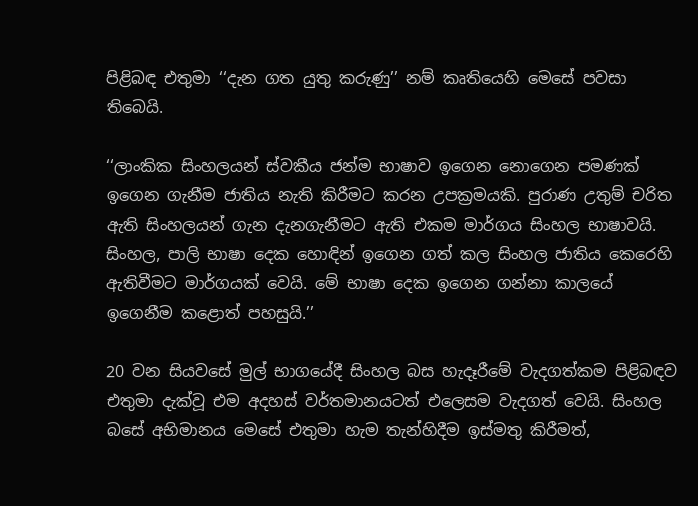පිළිබඳ එතුමා ‘‘දැන ගත යුතු කරුණු’’ නම් කෘතියෙහි මෙසේ පවසා තිබෙයි.

‘‘ලාංකික සිංහලයන් ස්වකීය ජන්ම භාෂාව ඉගෙන නොගෙන පමණක් ඉගෙන ගැනීම ජාතිය නැති කිරීමට කරන උපක්‍රමයකි. පුරාණ උතුම් චරිත ඇති සිංහලයන් ගැන දැනගැනීමට ඇති එකම මාර්ගය සිංහල භාෂාවයි. සිංහල, පාලි භාෂා දෙක හොඳින් ඉගෙන ගත් කල සිංහල ජාතිය කෙරෙහි ඇතිවීමට මාර්ගයක් වෙයි. මේ භාෂා දෙක ඉගෙන ගන්නා කාලයේ ඉගෙනීම කළොත් පහසුයි.’’

20 වන සියවසේ මුල් භාගයේදී සිංහල බස හැදෑරීමේ වැදගත්කම පිළිබඳව එතුමා දැක්වූ එම අදහස් වර්තමානයටත් එලෙසම වැදගත් වෙයි. සිංහල බසේ අභිමානය මෙසේ එතුමා හැම තැන්හිදීම ඉස්මතු කිරීමත්,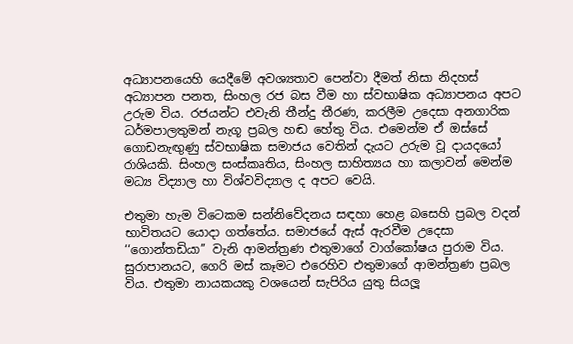අධ්‍යාපනයෙහි යෙදීමේ අවශ්‍යතාව පෙන්වා දීමත් නිසා නිදහස් අධ්‍යාපන පනත, සිංහල රජ බස වීම හා ස්වභාෂික අධ්‍යාපනය අපට උරුම විය. රජයන්ට එවැනි තීන්දු තීරණ, කරලීම උදෙසා අනගාරික ධර්මපාලතුමන් නැගූ ප්‍රබල හඬ හේතු විය. එමෙන්ම ඒ ඔස්සේ ගොඩනැඟුණු ස්වභාෂික සමාජය වෙතින් දැයට උරුම වූ දායදයෝ රාශියකි. සිංහල සංස්කෘතිය, සිංහල සාහිත්‍යය හා කලාවන් මෙන්ම මධ්‍ය විද්‍යාල හා විශ්වවිද්‍යාල ද අපට වෙයි.

එතුමා හැම විටෙකම සන්නිවේදනය සඳහා හෙළ බසෙහි ප්‍රබල වදන් භාවිතයට යොදා ගත්තේය. සමාජයේ ඇස් ඇරවීම උදෙසා ‘‘ගොන්තඩියා’’ වැනි ආමන්ත්‍රණ එතුමාගේ වාග්කෝෂය පුරාම විය. සුරාපානයට, ගෙරි මස් කෑමට එරෙහිව එතුමාගේ ආමන්ත්‍රණ ප්‍රබල විය. එතුමා නායකයකු වශයෙන් සැපිරිය යුතු සියලූ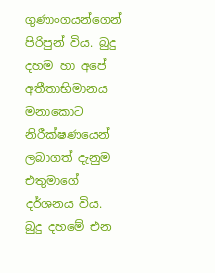ගුණාංගයන්ගෙන් පිරිපුන් විය. බුදු දහම හා අපේ අතීතාභිමානය මනාකොට නිරීක්ෂණයෙන් ලබාගත් දැනුම එතුමාගේ දර්ශනය විය. බුදු දහමේ එන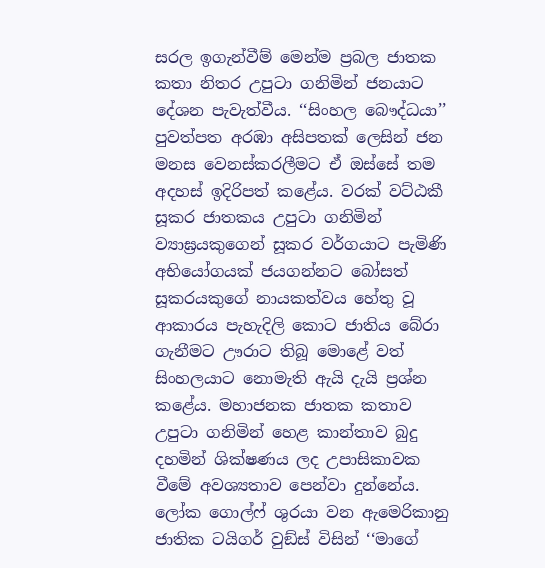සරල ඉගැන්වීම් මෙන්ම ප්‍රබල ජාතක කතා නිතර උපුටා ගනිමින් ජනයාට දේශන පැවැත්වීය. ‘‘සිංහල බෞද්ධයා’’ පුවත්පත අරඹා අසිපතක් ලෙසින් ජන මනස වෙනස්කරලීමට ඒ ඔස්සේ තම අදහස් ඉදිරිපත් කළේය. වරක් වට්ඨකී සූකර ජාතකය උපුටා ගනිමින් ව්‍යාඝ්‍රයකුගෙන් සූකර වර්ගයාට පැමිණි අභියෝගයක් ජයගන්නට බෝසත් සූකරයකුගේ නායකත්වය හේතු වූ ආකාරය පැහැදිලි කොට ජාතිය බේරා ගැනීමට ඌරාට තිබූ මොළේ වත් සිංහලයාට නොමැති ඇයි දැයි ප්‍රශ්න කළේය. මහාජනක ජාතක කතාව උපුටා ගනිමින් හෙළ කාන්තාව බුදු දහමින් ශික්ෂණය ලද උපාසිකාවක වීමේ අවශ්‍යතාව පෙන්වා දුන්නේය. ලෝක ගොල්ෆ් ශුරයා වන ඇමෙරිකානු ජාතික ටයිගර් වුඞ්ස් විසින් ‘‘මාගේ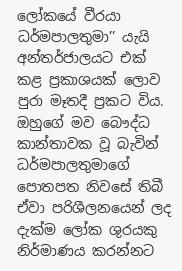ලෝකයේ වීරයා ධර්මපාලතුමා’’ යැයි අන්තර්ජාලයට එක් කළ ප්‍රකාශයක් ලොව පුරා මෑතදී ප්‍රකට විය. ඔහුගේ මව බෞද්ධ කාන්තාවක වූ බැවින් ධර්මපාලතුමාගේ පොතපත නිවසේ තිබී ඒවා පරිශීලනයෙන් ලද දැක්ම ලෝක ශුරයකු නිර්මාණය කරන්නට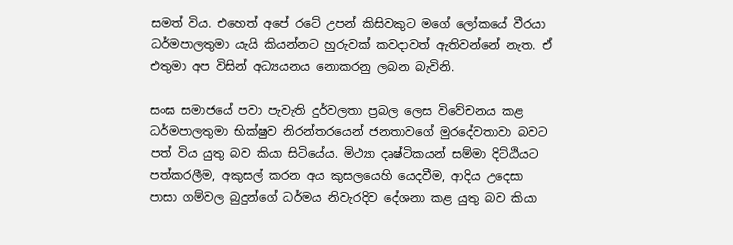සමත් විය. එහෙත් අපේ රටේ උපන් කිසිවකුට මගේ ලෝකයේ වීරයා ධර්මපාලතුමා යැයි කියන්නට හුරුවක් කවදාවත් ඇතිවන්නේ නැත. ඒ එතුමා අප විසින් අධ්‍යයනය නොකරනු ලබන බැවිනි.

සංඝ සමාජයේ පවා පැවැති දුර්වලතා ප්‍රබල ලෙස විවේචනය කළ ධර්මපාලතුමා භික්ෂුව නිරන්තරයෙන් ජනතාවගේ මුරදේවතාවා බවට පත් විය යුතු බව කියා සිටියේය. මිථ්‍යා දෘෂ්ටිකයන් සම්මා දිට්ඨියට පත්කරලීම, අකුසල් කරන අය කුසලයෙහි යෙදවීම, ආදිය උදෙසා පාසා ගම්වල බුදුන්ගේ ධර්මය නිවැරදිව දේශනා කළ යුතු බව කියා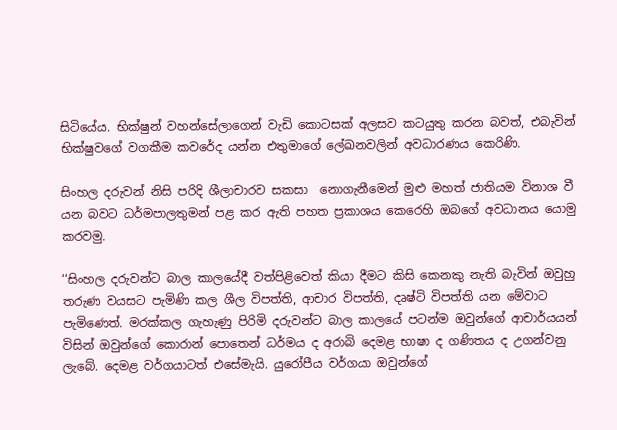සිටියේය. භික්ෂුන් වහන්සේලාගෙන් වැඩි කොටසක් අලසව කටයුතු කරන බවත්, එබැවින් භික්ෂුවගේ වගකීම කවරේද යන්න එතුමාගේ ලේඛනවලින් අවධාරණය කෙරිණි.

සිංහල දරුවන් නිසි පරිදි ශීලාචාරව සකසා  නොගැනීමෙන් මුළු මහත් ජාතියම විනාශ වී යන බවට ධර්මපාලතුමන් පළ කර ඇති පහත ප්‍රකාශය කෙරෙහි ඔබගේ අවධානය යොමු කරවමු.

‘‘සිංහල දරුවන්ට බාල කාලයේදී වත්පිළිවෙත් කියා දීමට කිසි කෙනකු නැති බැවින් ඔවුහු තරුණ වයසට පැමිණි කල ශීල විපත්ති, ආචාර විපත්ති, දෘෂ්ටි විපත්ති යන මේවාට පැමිණෙත්. මරක්කල ගැහැණු පිරිමි දරුවන්ට බාල කාලයේ පටන්ම ඔවුන්ගේ ආචාර්යයන් විසින් ඔවුන්ගේ කොරාන් පොතෙන් ධර්මය ද අරාබි දෙමළ භාෂා ද ගණිතය ද උගන්වනු ලැබේ. දෙමළ වර්ගයාටත් එසේමැයි. යුරෝපීය වර්ගයා ඔවුන්ගේ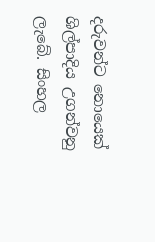දරුවන්ට නොයෙක් ශිල්පාදිය උගන්වනු ලැබේ. සිංහල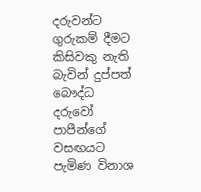දරුවන්ට ගුරුකම් දීමට කිසිවකු නැති බැවින් දුප්පත් බෞද්ධ දරුවෝ පාපීන්ගේ වසඟයට පැමිණ විනාශ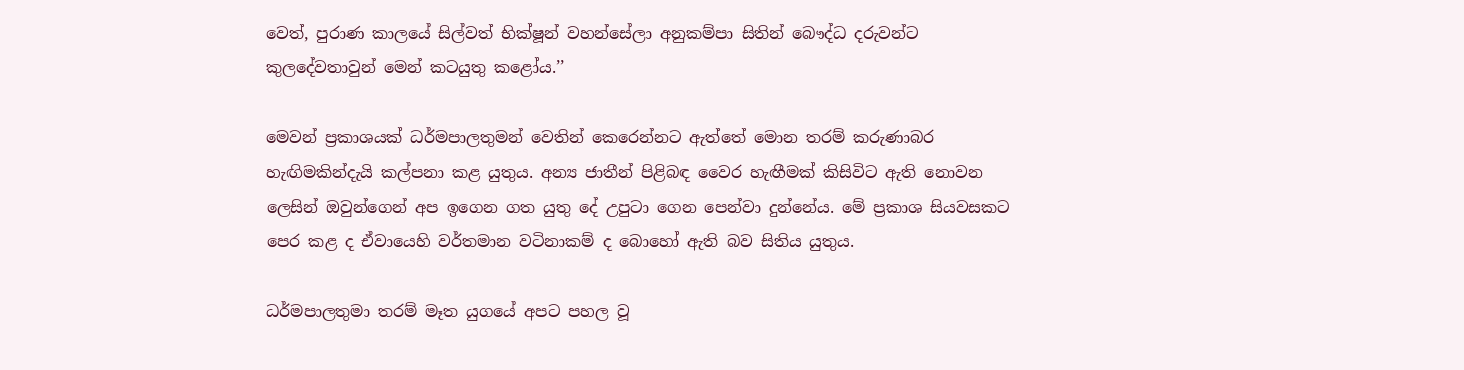වෙත්, පුරාණ කාලයේ සිල්වත් භික්ෂූන් වහන්සේලා අනුකම්පා සිතින් බෞද්ධ දරුවන්ට කුලදේවතාවුන් මෙන් කටයුතු කළෝය.’’

මෙවන් ප්‍රකාශයක් ධර්මපාලතුමන් වෙතින් කෙරෙන්නට ඇත්තේ මොන තරම් කරුණාබර හැඟිමකින්දැයි කල්පනා කළ යුතුය. අන්‍ය ජාතීන් පිළිබඳ වෛර හැඟීමක් කිසිවිට ඇති නොවන ලෙසින් ඔවුන්ගෙන් අප ඉගෙන ගත යුතු දේ උපුටා ගෙන පෙන්වා දුන්නේය. මේ ප්‍රකාශ සියවසකට පෙර කළ ද ඒවායෙහි වර්තමාන වටිනාකම් ද බොහෝ ඇති බව සිතිය යුතුය.

ධර්මපාලතුමා තරම් මෑත යුගයේ අපට පහල වූ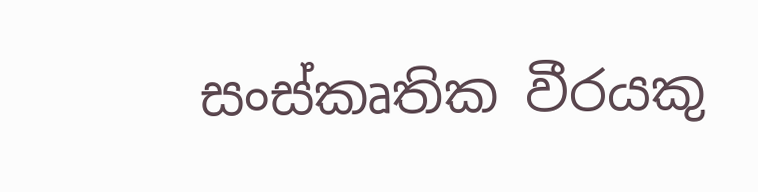සංස්කෘතික වීරයකු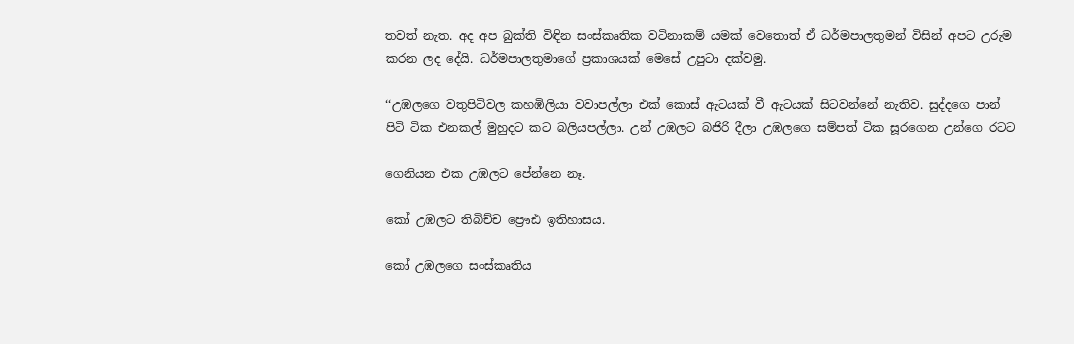තවත් නැත. අද අප බුක්ති විඳින සංස්කෘතික වටිනාකම් යමක් වෙතොත් ඒ ධර්මපාලතුමන් විසින් අපට උරුම කරන ලද දේයි. ධර්මපාලතුමාගේ ප්‍රකාශයක් මෙසේ උපුටා දක්වමු.

‘‘උඹලගෙ වතුපිටිවල කහඹිලියා වවාපල්ලා එක් කොස් ඇටයක් වී ඇටයක් සිටවන්නේ නැතිව. සුද්දගෙ පාන් පිටි ටික එනකල් මුහුදට කට බලියපල්ලා. උන් උඹලට බජිරි දීලා උඹලගෙ සම්පත් ටික සූරගෙන උන්ගෙ රටට

ගෙනියන එක උඹලට පේන්නෙ නෑ.

කෝ උඹලට තිබිච්ච ප්‍රෞඪ ඉතිහාසය.

කෝ උඹලගෙ සංස්කෘතිය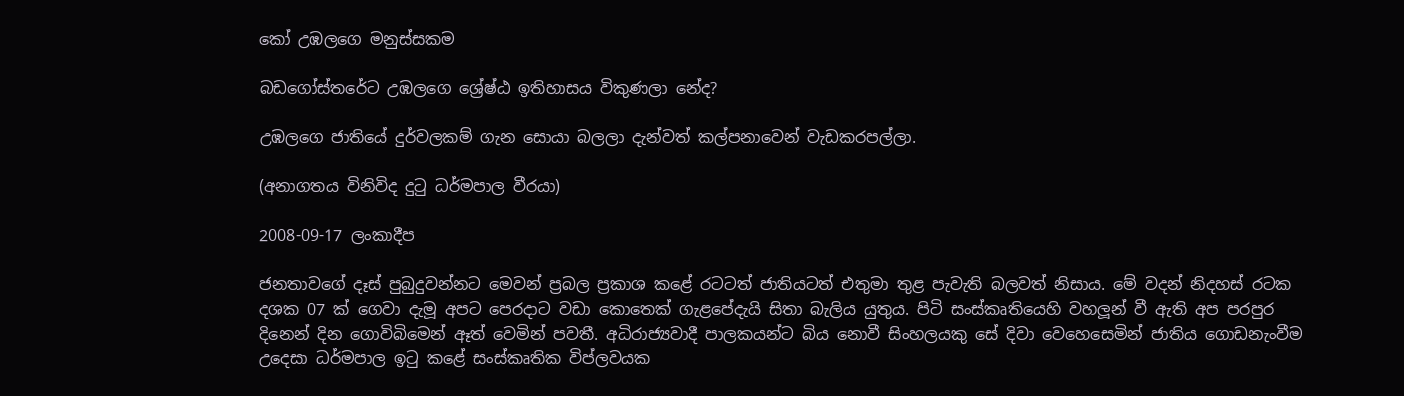කෝ උඹලගෙ මනුස්සකම

බඩගෝස්තරේට උඹලගෙ ශ්‍රේෂ්ඨ ඉතිහාසය විකුණලා නේද?

උඹලගෙ ජාතියේ දුර්වලකම් ගැන සොයා බලලා දැන්වත් කල්පනාවෙන් වැඩකරපල්ලා.

(අනාගතය විනිවිද දුටු ධර්මපාල වීරයා)

2008-09-17 ලංකාදීප

ජනතාවගේ දෑස් පුබුදුවන්නට මෙවන් ප්‍රබල ප්‍රකාශ කළේ රටටත් ජාතියටත් එතුමා තුළ පැවැති බලවත් නිසාය. මේ වදන් නිදහස් රටක දශක 07 ක් ගෙවා දැමූ අපට පෙරදාට වඩා කොතෙක් ගැළපේදැයි සිතා බැලිය යුතුය. පිටි සංස්කෘතියෙහි වහලූන් වී ඇති අප පරපුර දිනෙන් දින ගොවිබිමෙන් ඈත් වෙමින් පවතී. අධිරාජ්‍යවාදී පාලකයන්ට බිය නොවී සිංහලයකු සේ දිවා වෙහෙසෙමින් ජාතිය ගොඩනැංවීම උදෙසා ධර්මපාල ඉටු කළේ සංස්කෘතික විප්ලවයක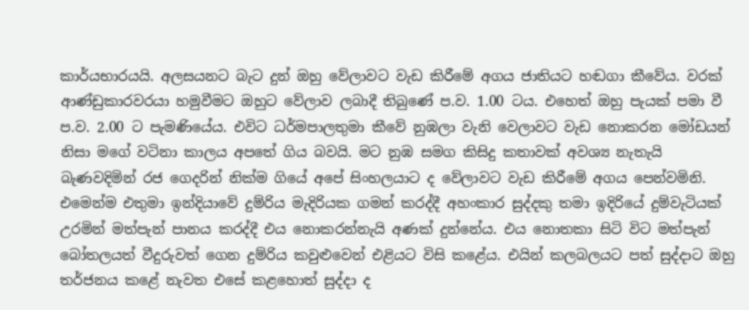කාර්යභාරයයි. අලසයනට බැට දුන් ඔහු වේලාවට වැඩ කිරීමේ අගය ජාතියට හඬගා කීවේය. වරක් ආණ්ඩුකාරවරයා හමුවීමට ඔහුට වේලාව ලබාදී තිබුණේ ප.ව. 1.00 ටය. එහෙත් ඔහු පැයක් පමා වී ප.ව. 2.00 ට පැමණියේය. එවිට ධර්මපාලතුමා කීවේ නුඹලා වැනි වෙලාවට වැඩ නොකරන මෝඩයන් නිසා මගේ වටිනා කාලය අපතේ ගිය බවයි. මට නුඹ සමග කිසිදු කතාවක් අවශ්‍ය නැතැයි බැණවදිමින් රජ ගෙදරින් නික්ම ගියේ අපේ සිංහලයාට ද වේලාවට වැඩ කිරීමේ අගය පෙන්වමිනි. එමෙන්ම එතුමා ඉන්දියාවේ දුම්රිය මැදිරියක ගමන් කරද්දී අහංකාර සුද්දකු තමා ඉදිරියේ දුම්වැටියක් උරමින් මත්පැන් පානය කරද්දී එය නොකරන්නැයි අණක් දුන්නේය. එය නොතකා සිටි විට මත්පැන් බෝතලයත් වීදුරුවත් ගෙන දුම්රිය කවුළුවෙන් එළියට විසි කළේය. එයින් කලබලයට පත් සුද්දාට ඔහු තර්ජනය කළේ නැවත එසේ කළහොත් සුද්දා ද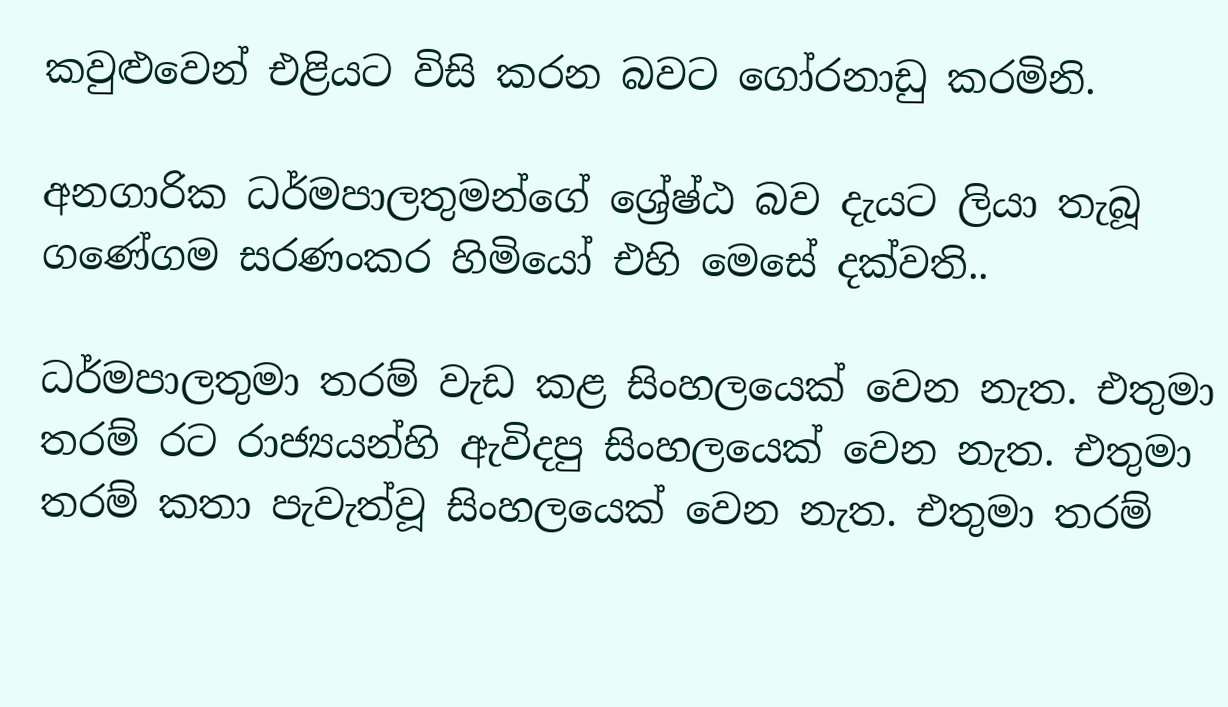කවුළුවෙන් එළියට විසි කරන බවට ගෝරනාඩු කරමිනි.

අනගාරික ධර්මපාලතුමන්ගේ ශ්‍රේෂ්ඨ බව දැයට ලියා තැබූ ගණේගම සරණංකර හිමියෝ එහි මෙසේ දක්වති..

ධර්මපාලතුමා තරම් වැඩ කළ සිංහලයෙක් වෙන නැත. එතුමා තරම් රට රාජ්‍යයන්හි ඇවිදපු සිංහලයෙක් වෙන නැත. එතුමා තරම් කතා පැවැත්වූ සිංහලයෙක් වෙන නැත. එතුමා තරම්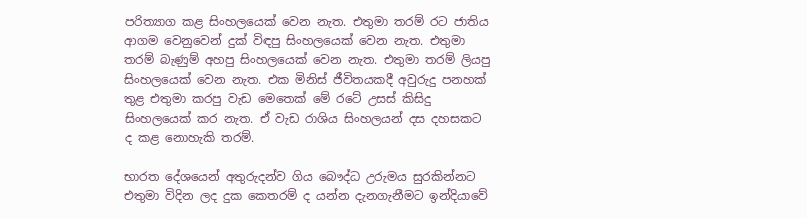පරිත්‍යාග කළ සිංහලයෙක් වෙන නැත. එතුමා තරම් රට ජාතිය ආගම වෙනුවෙන් දුක් විඳපු සිංහලයෙක් වෙන නැත. එතුමා තරම් බැණුම් අහපු සිංහලයෙක් වෙන නැත. එතුමා තරම් ලියපු සිංහලයෙක් වෙන නැත. එක මිනිස් ජීවිතයකදී අවුරුදු පනහක් තුළ එතුමා කරපු වැඩ මෙතෙක් මේ රටේ උසස් කිසිදු සිංහලයෙක් කර නැත. ඒ වැඩ රාශිය සිංහලයන් දස දහසකට ද කළ නොහැකි තරම්.

භාරත දේශයෙන් අතුරුදන්ව ගිය බෞද්ධ උරුමය සුරකින්නට එතුමා විදින ලද දුක කෙතරම් ද යන්න දැනගැනීමට ඉන්දියාවේ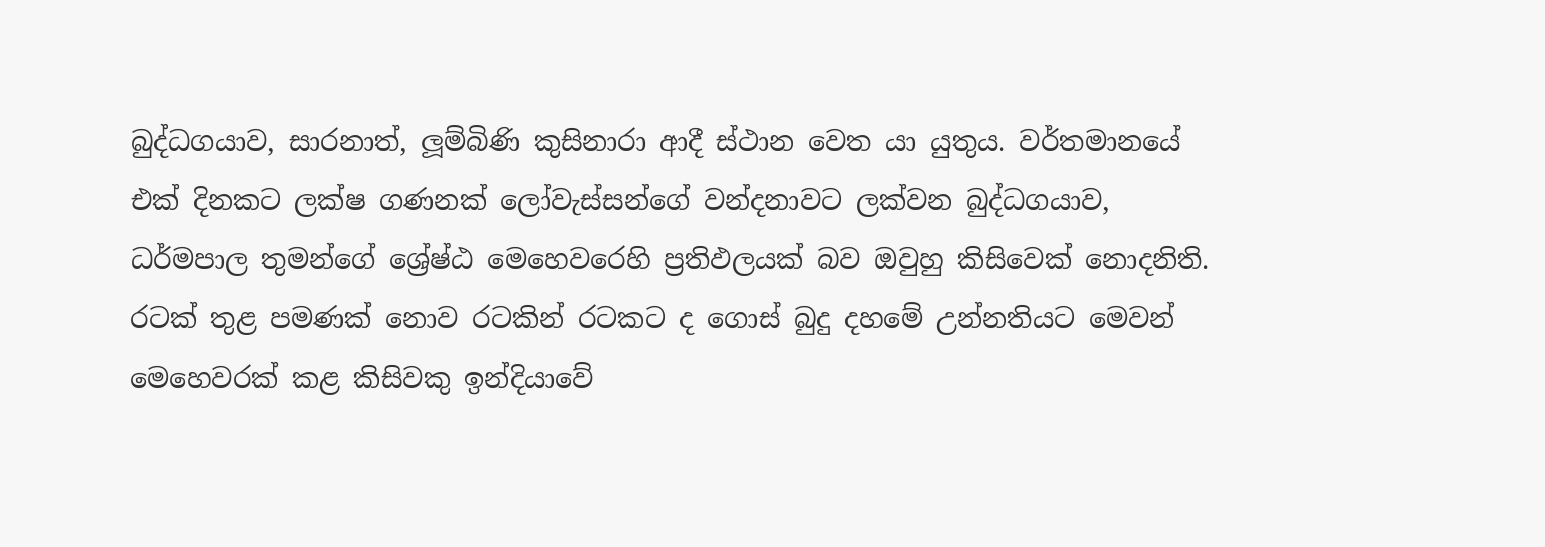බුද්ධගයාව, සාරනාත්, ලූම්බිණි කුසිනාරා ආදී ස්ථාන වෙත යා යුතුය. වර්තමානයේ එක් දිනකට ලක්ෂ ගණනක් ලෝවැස්සන්ගේ වන්දනාවට ලක්වන බුද්ධගයාව, ධර්මපාල තුමන්ගේ ශ්‍රේෂ්ඨ මෙහෙවරෙහි ප්‍රතිඵලයක් බව ඔවුහු කිසිවෙක් නොදනිති. රටක් තුළ පමණක් නොව රටකින් රටකට ද ගොස් බුදු දහමේ උන්නතියට මෙවන් මෙහෙවරක් කළ කිසිවකු ඉන්දියාවේ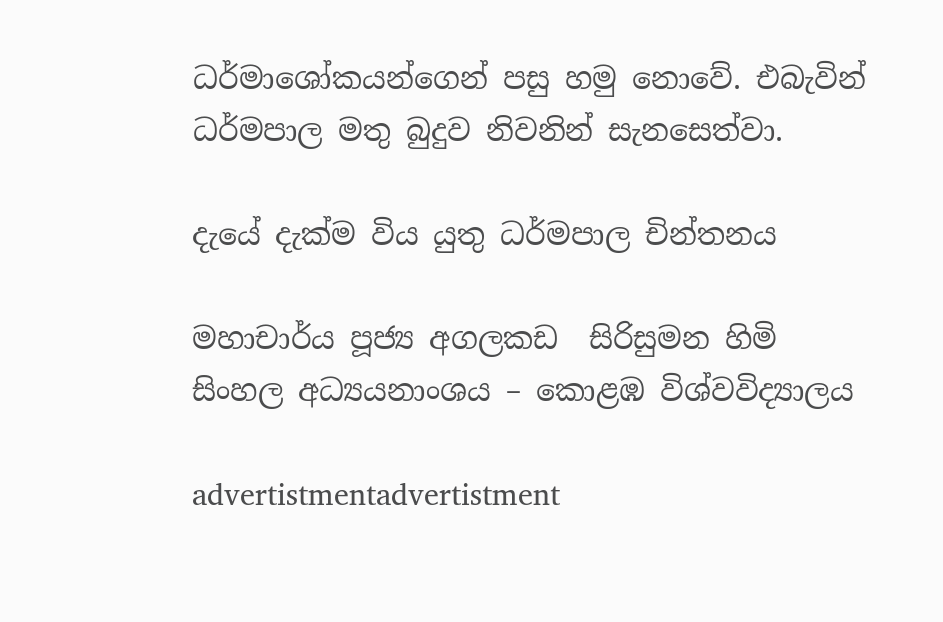ධර්මාශෝකයන්ගෙන් පසු හමු නොවේ. එබැවින් ධර්මපාල මතු බුදුව නිවනින් සැනසෙත්වා.

දැයේ දැක්ම විය යුතු ධර්මපාල චින්තනය

මහාචාර්ය පූජ්‍ය අගලකඩ  සිරිසුමන හිමි
සිංහල අධ්‍යයනාංශය – කොළඹ විශ්වවිද්‍යාලය

advertistmentadvertistment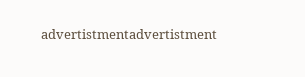advertistmentadvertistment